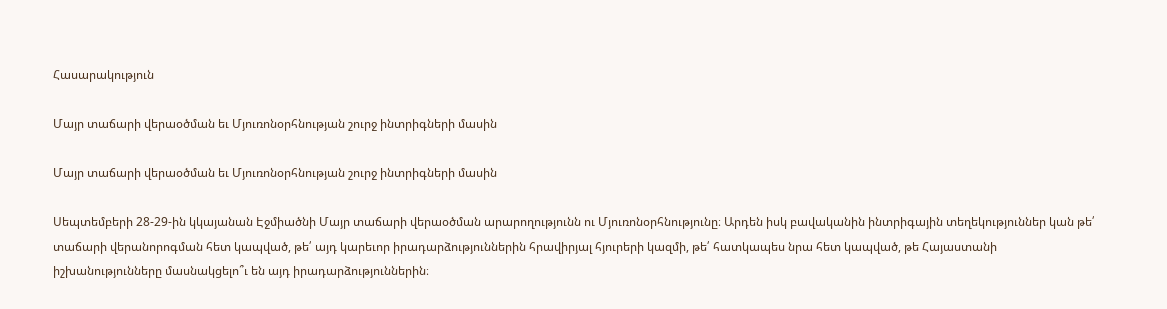Հասարակություն

Մայր տաճարի վերաօծման եւ Մյուռոնօրհնության շուրջ ինտրիգների մասին

Մայր տաճարի վերաօծման եւ Մյուռոնօրհնության շուրջ ինտրիգների մասին

Սեպտեմբերի 28-29-ին կկայանան Էջմիածնի Մայր տաճարի վերաօծման արարողությունն ու Մյուռոնօրհնությունը։ Արդեն իսկ բավականին ինտրիգային տեղեկություններ կան թե՛ տաճարի վերանորոգման հետ կապված, թե՛ այդ կարեւոր իրադարձություններին հրավիրյալ հյուրերի կազմի, թե՛ հատկապես նրա հետ կապված, թե Հայաստանի իշխանությունները մասնակցելո՞ւ են այդ իրադարձություններին։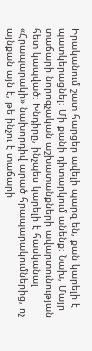Իրականում շատ հարցեր ավելի պարզ են, քան կարելի է պատկերացնել։ Մի քանի դիտարկում անենք։ Նախ, Մայր տաճարի նորոգչական աշխատանքների ավարտունության հետ կապված։ Խնդիրը, ինչպես կարելի է հասկանալ «Հրապարակի» նախորդիվ արած հրապարակումներից, ոչ այնքան այն է, թե ինչու է տաճարի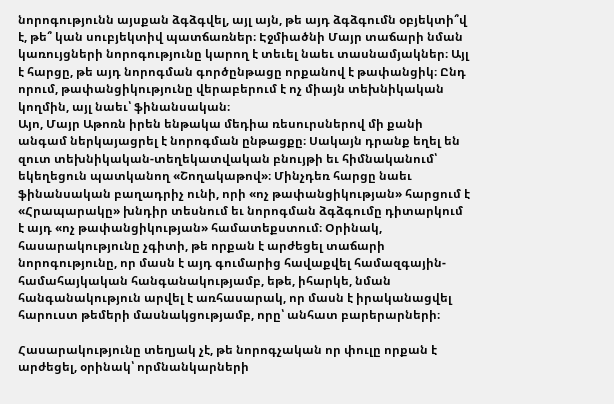նորոգությունն այսքան ձգձգվել, այլ այն, թե այդ ձգձգումն օբյեկտի՞վ է, թե՞ կան սուբյեկտիվ պատճառներ։ Էջմիածնի Մայր տաճարի նման կառույցների նորոգությունը կարող է տեւել նաեւ տասնամյակներ։ Այլ է հարցը, թե այդ նորոգման գործընթացը որքանով է թափանցիկ։ Ընդ որում, թափանցիկությունը վերաբերում է ոչ միայն տեխնիկական կողմին, այլ նաեւ՝ ֆինանսական։
Այո, Մայր Աթոռն իրեն ենթակա մեդիա ռեսուրսներով մի քանի անգամ ներկայացրել է նորոգման ընթացքը։ Սակայն դրանք եղել են զուտ տեխնիկական-տեղեկատվական բնույթի եւ հիմնականում՝ եկեղեցուն պատկանող «Շողակաթով»։ Մինչդեռ հարցը նաեւ ֆինանսական բաղադրիչ ունի, որի «ոչ թափանցիկության» հարցում է «Հրապարակը» խնդիր տեսնում եւ նորոգման ձգձգումը դիտարկում է այդ «ոչ թափանցիկության» համատեքստում։ Օրինակ, հասարակությունը չգիտի, թե որքան է արժեցել տաճարի նորոգությունը, որ մասն է այդ գումարից հավաքվել համազգային-համահայկական հանգանակությամբ, եթե, իհարկե, նման հանգանակություն արվել է առհասարակ, որ մասն է իրականացվել հարուստ թեմերի մասնակցությամբ, որը՝ անհատ բարերարների։

Հասարակությունը տեղյակ չէ, թե նորոգչական որ փուլը որքան է արժեցել, օրինակ՝ որմնանկարների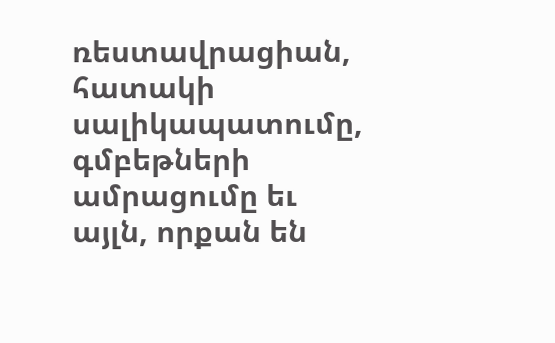ռեստավրացիան, հատակի սալիկապատումը, գմբեթների ամրացումը եւ այլն, որքան են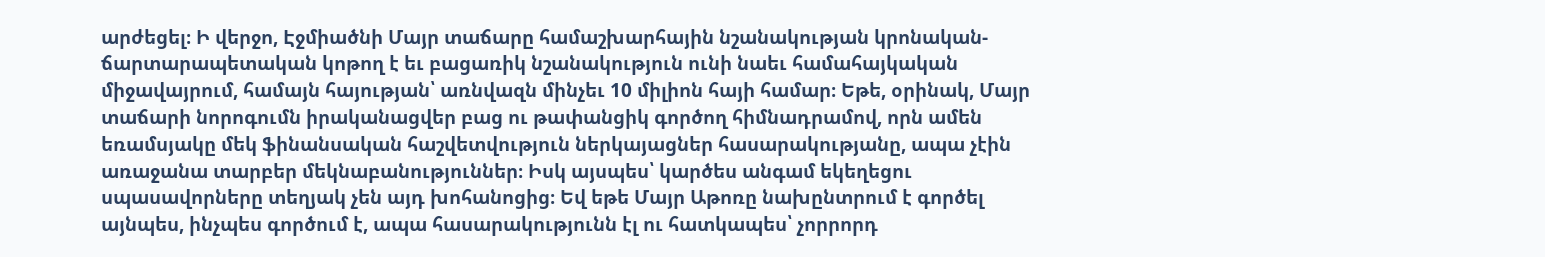արժեցել։ Ի վերջո, Էջմիածնի Մայր տաճարը համաշխարհային նշանակության կրոնական-ճարտարապետական կոթող է եւ բացառիկ նշանակություն ունի նաեւ համահայկական միջավայրում, համայն հայության՝ առնվազն մինչեւ 10 միլիոն հայի համար։ Եթե, օրինակ, Մայր տաճարի նորոգումն իրականացվեր բաց ու թափանցիկ գործող հիմնադրամով, որն ամեն եռամսյակը մեկ ֆինանսական հաշվետվություն ներկայացներ հասարակությանը, ապա չէին առաջանա տարբեր մեկնաբանություններ։ Իսկ այսպես՝ կարծես անգամ եկեղեցու սպասավորները տեղյակ չեն այդ խոհանոցից։ Եվ եթե Մայր Աթոռը նախընտրում է գործել այնպես, ինչպես գործում է, ապա հասարակությունն էլ ու հատկապես՝ չորրորդ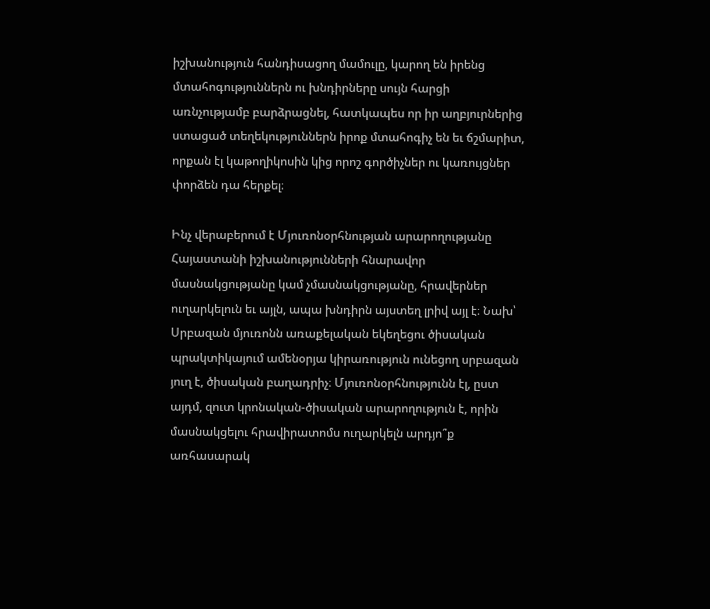իշխանություն հանդիսացող մամուլը, կարող են իրենց մտահոգություններն ու խնդիրները սույն հարցի առնչությամբ բարձրացնել, հատկապես որ իր աղբյուրներից ստացած տեղեկություններն իրոք մտահոգիչ են եւ ճշմարիտ, որքան էլ կաթողիկոսին կից որոշ գործիչներ ու կառույցներ փորձեն դա հերքել։

Ինչ վերաբերում է Մյուռոնօրհնության արարողությանը Հայաստանի իշխանությունների հնարավոր մասնակցությանը կամ չմասնակցությանը, հրավերներ ուղարկելուն եւ այլն, ապա խնդիրն այստեղ լրիվ այլ է։ Նախ՝ Սրբազան մյուռոնն առաքելական եկեղեցու ծիսական պրակտիկայում ամենօրյա կիրառություն ունեցող սրբազան յուղ է, ծիսական բաղադրիչ։ Մյուռոնօրհնությունն էլ, ըստ այդմ, զուտ կրոնական-ծիսական արարողություն է, որին մասնակցելու հրավիրատոմս ուղարկելն արդյո՞ք առհասարակ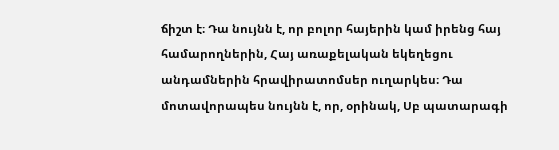ճիշտ է։ Դա նույնն է, որ բոլոր հայերին կամ իրենց հայ համարողներին, Հայ առաքելական եկեղեցու անդամներին հրավիրատոմսեր ուղարկես։ Դա մոտավորապես նույնն է, որ, օրինակ, Սբ պատարագի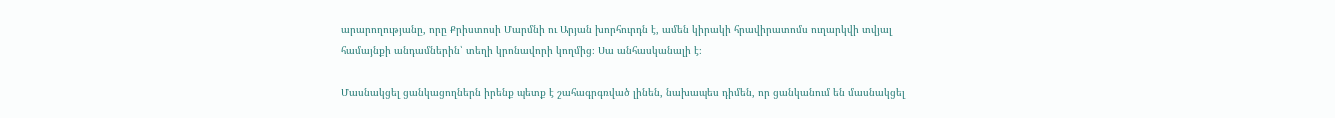արարողությանը, որը Քրիստոսի Մարմնի ու Արյան խորհուրդն է, ամեն կիրակի հրավիրատոմս ուղարկվի տվյալ համայնքի անդամներին՝ տեղի կրոնավորի կողմից։ Սա անհասկանալի է։

Մասնակցել ցանկացողներն իրենք պետք է շահագրգռված լինեն, նախապես դիմեն, որ ցանկանում են մասնակցել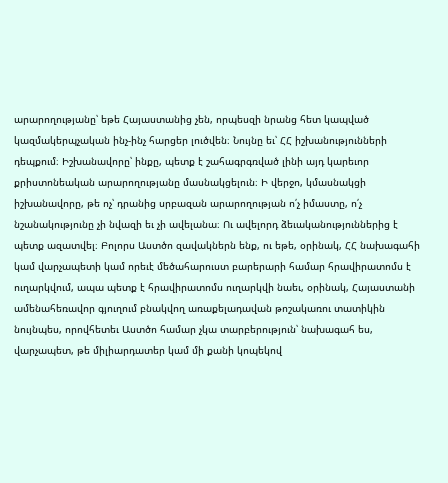արարողությանը՝ եթե Հայաստանից չեն, որպեսզի նրանց հետ կապված կազմակերպչական ինչ-ինչ հարցեր լուծվեն։ Նույնը եւ՝ ՀՀ իշխանությունների դեպքում։ Իշխանավորը՝ ինքը, պետք է շահագրգռված լինի այդ կարեւոր քրիստոնեական արարողությանը մասնակցելուն։ Ի վերջո, կմասնակցի իշխանավորը, թե ոչ՝ դրանից սրբազան արարողության ո՛չ իմաստը, ո՛չ նշանակությունը չի նվազի եւ չի ավելանա։ Ու ավելորդ ձեւականություններից է պետք ազատվել։ Բոլորս Աստծո զավակներն ենք, ու եթե, օրինակ, ՀՀ նախագահի կամ վարչապետի կամ որեւէ մեծահարուստ բարերարի համար հրավիրատոմս է ուղարկվում, ապա պետք է հրավիրատոմս ուղարկվի նաեւ, օրինակ, Հայաստանի ամենահեռավոր գյուղում բնակվող առաքելադավան թոշակառու տատիկին նույնպես, որովհետեւ Աստծո համար չկա տարբերություն՝ նախագահ ես, վարչապետ, թե միլիարդատեր կամ մի քանի կոպեկով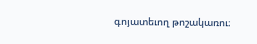գոյատեւող թոշակառու։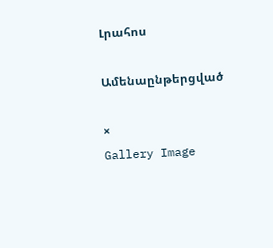Լրահոս

Ամենաընթերցված

×
Gallery Image